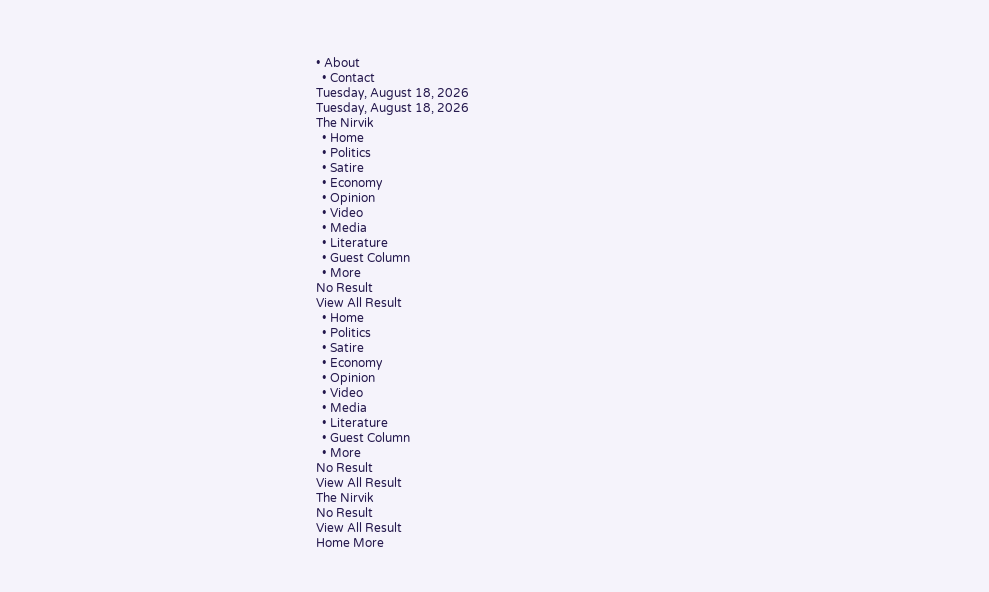• About
  • Contact
Tuesday, August 18, 2026
Tuesday, August 18, 2026
The Nirvik
  • Home
  • Politics
  • Satire
  • Economy
  • Opinion
  • Video
  • Media
  • Literature
  • Guest Column
  • More
No Result
View All Result
  • Home
  • Politics
  • Satire
  • Economy
  • Opinion
  • Video
  • Media
  • Literature
  • Guest Column
  • More
No Result
View All Result
The Nirvik
No Result
View All Result
Home More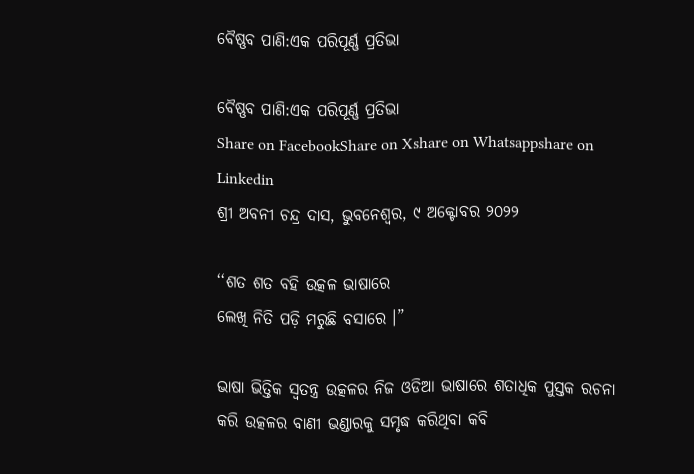ବୈଷ୍ଣବ ପାଣି:ଏକ ପରିପୂର୍ଣ୍ଣ ପ୍ରତିଭା

ବୈଷ୍ଣବ ପାଣି:ଏକ ପରିପୂର୍ଣ୍ଣ ପ୍ରତିଭା
Share on FacebookShare on Xshare on Whatsappshare on Linkedin
ଶ୍ରୀ ଅବନୀ ଚନ୍ଦ୍ର ଦାସ, ଭୁବନେଶ୍ଵର, ୯ ଅକ୍ଟୋବର ୨୦୨୨

‘‘ଶତ ଶତ ବହି ଉତ୍କଳ ଭାଷାରେ
ଲେଖି ନିତି ପଡ଼ି ମରୁଛି ବସାରେ ।”

ଭାଷା ଭିତ୍ତିକ ସ୍ଵତନ୍ତ୍ର ଉତ୍କଳର ନିଜ ଓଡିଆ ଭାଷାରେ ଶତାଧିକ ପୁସ୍ତକ ରଚନା କରି ଉତ୍କଳର ବାଣୀ ଭଣ୍ଡାରକୁ ସମୃଦ୍ଧ କରିଥିବା କବି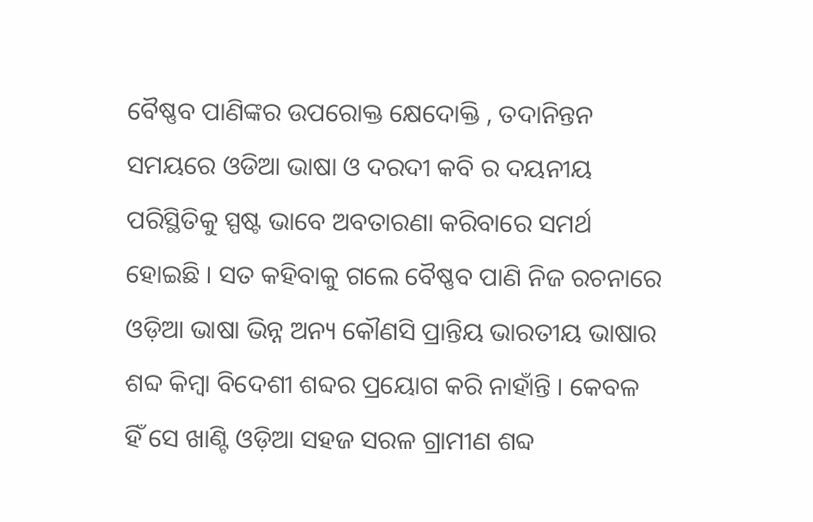ବୈଷ୍ଣବ ପାଣିଙ୍କର ଉପରୋକ୍ତ କ୍ଷେଦୋକ୍ତି , ତଦାନିନ୍ତନ ସମୟରେ ଓଡିଆ ଭାଷା ଓ ଦରଦୀ କବି ର ଦୟନୀୟ ପରିସ୍ଥିତିକୁ ସ୍ପଷ୍ଟ ଭାବେ ଅବତାରଣା କରିବାରେ ସମର୍ଥ ହୋଇଛି । ସତ କହିବାକୁ ଗଲେ ବୈଷ୍ଣବ ପାଣି ନିଜ ରଚନାରେ ଓଡ଼ିଆ ଭାଷା ଭିନ୍ନ ଅନ୍ୟ କୌଣସି ପ୍ରାନ୍ତିୟ ଭାରତୀୟ ଭାଷାର ଶବ୍ଦ କିମ୍ବା ବିଦେଶୀ ଶବ୍ଦର ପ୍ରୟୋଗ କରି ନାହାଁନ୍ତି । କେବଳ ହିଁ ସେ ଖାଣ୍ଟି ଓଡ଼ିଆ ସହଜ ସରଳ ଗ୍ରାମୀଣ ଶବ୍ଦ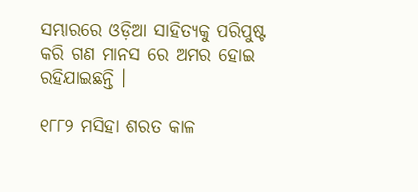ସମ୍ଭାରରେ ଓଡ଼ିଆ ସାହିତ୍ୟକୁ ପରିପୁଷ୍ଟ କରି ଗଣ ମାନସ ରେ ଅମର ହୋଇ ରହିଯାଇଛନ୍ତି ।

୧୮୮୨ ମସିହା ଶରତ କାଳ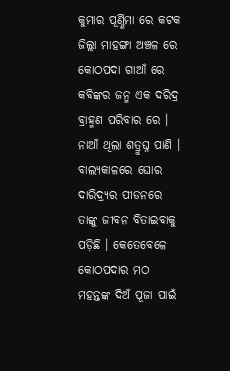କୁମାର ପୂର୍ଣ୍ଣିମା ରେ କଟକ ଜିଲ୍ଲା ମାହଙ୍ଗା ଅଞ୍ଚଳ ରେ କୋଠପଦା ଗାଆଁ ରେ କବିଙ୍କର ଜନ୍ମ ଏକ ଦରିଦ୍ର ବ୍ରାହ୍ମଣ ପରିବାର ରେ । ନାଆଁ ଥିଲା ଶତ୍ରୁଘ୍ନ ପାଣି । ବାଲ୍ୟକାଳରେ ଘୋର ଦାରିଦ୍ର୍ୟର ପୀଡନରେ ତାଙ୍କୁ ଜୀବନ ବିତାଇବାକୁ ପଡ଼ିଛି । କେତେବେଳେ କୋଠପଦାର ମଠ ମହନ୍ତଙ୍କ ଦିଅଁ ପୂଜା ପାଇଁ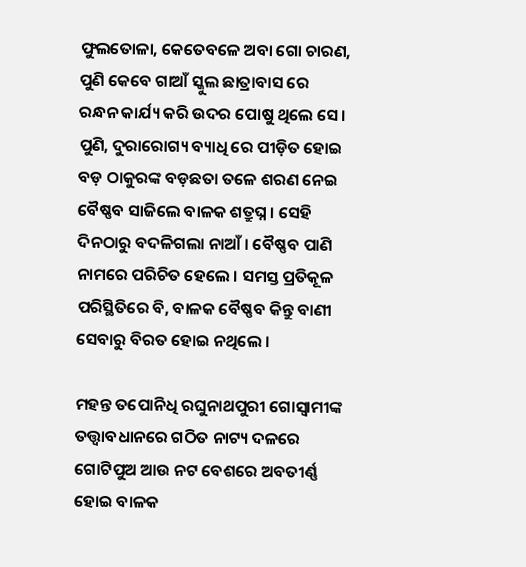ଫୁଲତୋଳା, କେତେବଳେ ଅବା ଗୋ ଚାରଣ, ପୁଣି କେବେ ଗାଆଁ ସ୍କୁଲ ଛାତ୍ରାବାସ ରେ ରନ୍ଧନ କାର୍ଯ୍ୟ କରି ଉଦର ପୋଷୁ ଥିଲେ ସେ । ପୁଣି, ଦୁରାରୋଗ୍ୟ ବ୍ୟାଧି ରେ ପୀଡ଼ିତ ହୋଇ ବଡ଼ ଠାକୁରଙ୍କ ବଡ଼ଛତା ତଳେ ଶରଣ ନେଇ ବୈଷ୍ଣବ ସାଜିଲେ ବାଳକ ଶତ୍ରୁଘ୍ନ । ସେହି ଦିନଠାରୁ ବଦଳିଗଲା ନାଆଁ । ବୈଷ୍ଣବ ପାଣି ନାମରେ ପରିଚିତ ହେଲେ । ସମସ୍ତ ପ୍ରତିକୂଳ ପରିସ୍ଥିତିରେ ବି, ବାଳକ ବୈଷ୍ଣବ କିନ୍ତୁ ବାଣୀ ସେବାରୁ ବିରତ ହୋଇ ନଥିଲେ ।

ମହନ୍ତ ତପୋନିଧି ରଘୁନାଥପୁରୀ ଗୋସ୍ଵାମୀଙ୍କ ତତ୍ତ୍ଵାବଧାନରେ ଗଠିତ ନାଟ୍ୟ ଦଳରେ ଗୋଟିପୁଅ ଆଉ ନଟ ବେଶରେ ଅବତୀର୍ଣ୍ଣ ହୋଇ ବାଳକ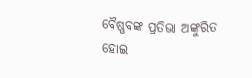ବୈଷ୍ଣବଙ୍କ ପ୍ରତିଭା ଅଙ୍କୁରିତ ହୋଇ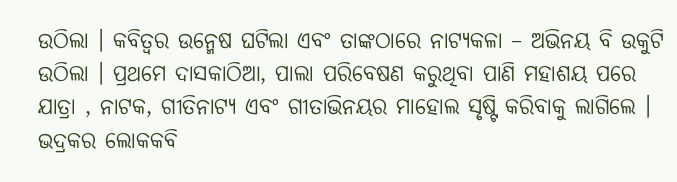ଉଠିଲା । କବିତ୍ଵର ଉନ୍ମେଷ ଘଟିଲା ଏବଂ ତାଙ୍କଠାରେ ନାଟ୍ୟକଳା – ଅଭିନୟ ବି ଉକୁଟି ଉଠିଲା । ପ୍ରଥମେ ଦାସକାଠିଆ, ପାଲା ପରିବେଷଣ କରୁଥିବା ପାଣି ମହାଶୟ ପରେ ଯାତ୍ରା , ନାଟକ, ଗୀତିନାଟ୍ୟ ଏବଂ ଗୀତାଭିନୟର ମାହୋଲ ସୃଷ୍ଟି କରିବାକୁ ଲାଗିଲେ । ଭଦ୍ରକର ଲୋକକବି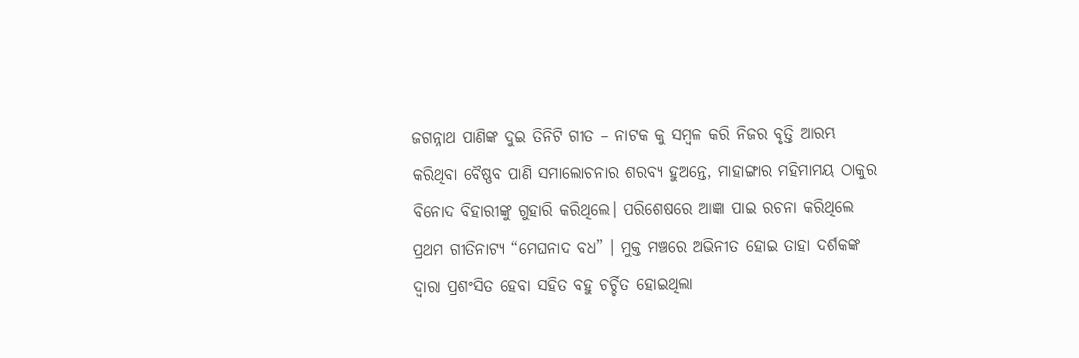ଜଗନ୍ନାଥ ପାଣିଙ୍କ ଦୁଇ ତିନିଟି ଗୀତ – ନାଟକ କୁ ସମ୍ବଳ କରି ନିଜର ବୃତ୍ତି ଆରମ୍ଭ କରିଥିବା ବୈଷ୍ଣବ ପାଣି ସମାଲୋଚନାର ଶରବ୍ୟ ହୁଅନ୍ତେ, ମାହାଙ୍ଗାର ମହିମାମୟ ଠାକୁର ବିନୋଦ ବିହାରୀଙ୍କୁ ଗୁହାରି କରିଥିଲେ। ପରିଶେଷରେ ଆଜ୍ଞା ପାଇ ରଚନା କରିଥିଲେ ପ୍ରଥମ ଗୀତିନାଟ୍ୟ “ମେଘନାଦ ବଧ” । ମୁକ୍ତ ମଞ୍ଚରେ ଅଭିନୀତ ହୋଇ ତାହା ଦର୍ଶକଙ୍କ ଦ୍ଵାରା ପ୍ରଶଂସିତ ହେବା ସହିତ ବହୁ ଚର୍ଚ୍ଚିତ ହୋଇଥିଲା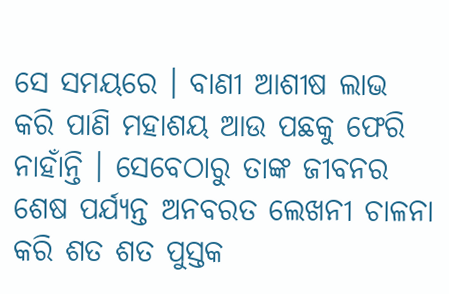ସେ ସମୟରେ । ବାଣୀ ଆଶୀଷ ଲାଭ କରି ପାଣି ମହାଶୟ ଆଉ ପଛକୁ ଫେରି ନାହାଁନ୍ତି । ସେବେଠାରୁ ତାଙ୍କ ଜୀବନର ଶେଷ ପର୍ଯ୍ୟନ୍ତ ଅନବରତ ଲେଖନୀ ଚାଳନା କରି ଶତ ଶତ ପୁସ୍ତକ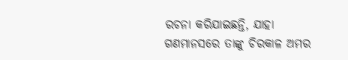ରଚନା କରିଯାଇଛନ୍ତି, ଯାହା ଗଣମାନସରେ ତାଙ୍କୁ ଚିରକାଳ ଅମର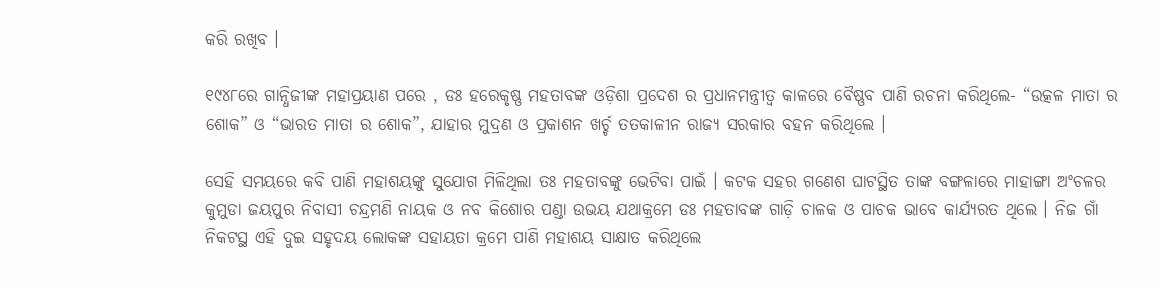କରି ରଖିବ ।

୧୯୪୮ରେ ଗାନ୍ଧିଜୀଙ୍କ ମହାପ୍ରୟାଣ ପରେ , ଡଃ ହରେକୃଷ୍ଣ ମହତାବଙ୍କ ଓଡ଼ିଶା ପ୍ରଦେଶ ର ପ୍ରଧାନମନ୍ତ୍ରୀତ୍ଵ କାଳରେ ବୈଷ୍ଣବ ପାଣି ରଚନା କରିଥିଲେ- “ଉତ୍କଳ ମାତା ର ଶୋକ” ଓ “ଭାରତ ମାତା ର ଶୋକ”, ଯାହାର ମୁଦ୍ରଣ ଓ ପ୍ରକାଶନ ଖର୍ଚ୍ଚ ତତକାଳୀନ ରାଜ୍ୟ ସରକାର ବହନ କରିଥିଲେ ।

ସେହି ସମୟରେ କବି ପାଣି ମହାଶୟଙ୍କୁ ସୁଯୋଗ ମିଳିଥିଲା ତଃ ମହତାବଙ୍କୁ ଭେଟିବା ପାଇଁ । କଟକ ସହର ଗଣେଶ ଘାଟସ୍ଥିତ ତାଙ୍କ ବଙ୍ଗଳାରେ ମାହାଙ୍ଗା ଅଂଚଳର କୁମୁଡା ଜୟପୁର ନିବାସୀ ଚନ୍ଦ୍ରମଣି ନାୟକ ଓ ନବ କିଶୋର ପଣ୍ଡା ଉଭୟ ଯଥାକ୍ରମେ ଡଃ ମହତାବଙ୍କ ଗାଡ଼ି ଚାଳକ ଓ ପାଚକ ଭାବେ କାର୍ଯ୍ୟରତ ଥିଲେ । ନିଜ ଗାଁ ନିକଟସ୍ଥ ଏହି ଦୁଇ ସହୃଦୟ ଲୋକଙ୍କ ସହାୟତା କ୍ରମେ ପାଣି ମହାଶୟ ସାକ୍ଷାତ କରିଥିଲେ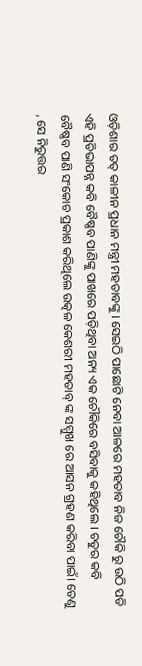ଓଡ଼ିଶାର ତତ୍ କାଳୀନ ପ୍ରଧାନ ମନ୍ତ୍ରୀ ମହତାବଙ୍କୁ । ସେଇଠି ପାଛୋଟି ନେବା ଆଳରେ ମହତାବ ନିଜ ଚୌକି ରୁ ଉଠି ପଡି ଏହି ପ୍ରତିଭାପନ୍ନ କବି ବୈଷ୍ଣବ ପାଣିଙ୍କୁ ପାଖରେ ପଡ଼ିଥିବା ଅନ୍ୟ ଏକ ଚୌକିରେ ବସିବାକୁ କହିଥିଲେ । ଚତୁର କବି ବୈଷ୍ଣବ ପାଣି ସଂକୋଚ ପ୍ରକାଶ କରିଥିଲେ ଉତ୍କଳ କେଶରୀ ମହତାବ୍ ଙ୍କ ସମ୍ମୁଖ ରେ ଆସନ ଗ୍ରହଣ କରିବା ପାଇଁ। ତେଣୁ , ସେ ନିରୁତ୍ତର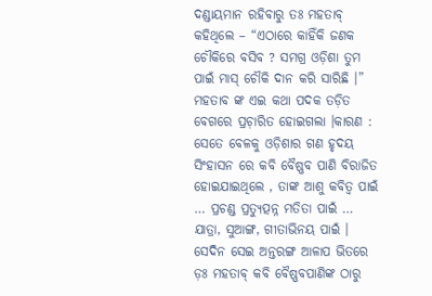ଦଣ୍ଡାୟମାନ ରହିବାରୁ ତଃ ମହତାବ୍ କହିଥିଲେ – “ଏଠାରେ କାହିଁକି ଜଣକ ଚୌକିରେ ବସିବ ? ସମଗ୍ର ଓଡ଼ିଶା ତୁମ ପାଇଁ ମାସ୍ ଚୌକି ଦାନ କରି ସାରିଛି ।” ମହତାବ ଙ୍କ ଏଇ କଥା ପଦକ ତଡ଼ିତ ବେଗରେ ପ୍ରଚ଼ାରିତ ହୋଇଗଲା ।କାରଣ : ସେତେ ବେଳକୁ ଓଡ଼ିଶାର ଗଣ ହୃଦୟ ସିଂହାସନ ରେ କବି ବୈଷ୍ଣବ ପାଣି ବିରାଜିତ ହୋଇଯାଇଥିଲେ , ତାଙ୍କ ଆଶୁ କବିତ୍ୱ ପାଇଁ … ପ୍ରଚଣ୍ଡ ପ୍ରତ୍ୟୁତ୍ପନ୍ନ ମତିତା ପାଇଁ … ଯାତ୍ରା, ସୁଆଙ୍ଗ, ଗୀତାଭିନୟ ପାଇଁ । ସେଦିନ ସେଇ ଅନ୍ତରଙ୍ଗ ଆଳାପ ଭିତରେ ଡ଼ଃ ମହତାବ୍ କବି ବୈଷ୍ଣବପାଣିଙ୍କ ଠାରୁ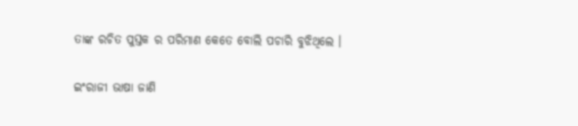ତାଙ୍କ ରଚିତ ପୁସ୍ତକ ର ପରିମାଣ କେତେ ବୋଲି ପଚାରି ବୁଝିଥିଲେ ।

ଇଂରାଜୀ ଭାଷା ଜାଣି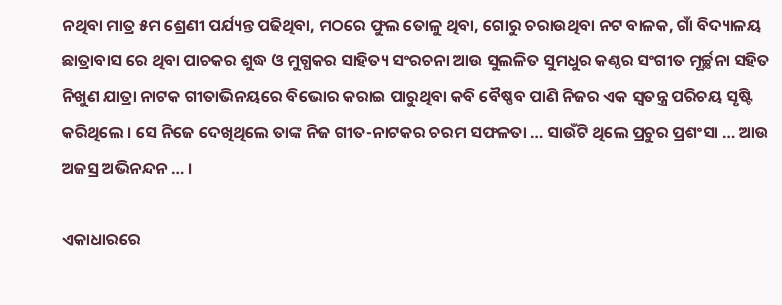ନଥିବା ମାତ୍ର ୫ମ ଶ୍ରେଣୀ ପର୍ଯ୍ୟନ୍ତ ପଢିଥିବା, ମଠରେ ଫୁଲ ତୋଳୁ ଥିବା, ଗୋରୁ ଚରାଉଥିବା ନଟ ବାଳକ, ଗାଁ ବିଦ୍ୟାଳୟ ଛାତ୍ରାବାସ ରେ ଥିବା ପାଚକର ଶୁଦ୍ଧ ଓ ମୁଗ୍ଧକର ସାହିତ୍ୟ ସଂରଚନା ଆଉ ସୁଲଳିତ ସୁମଧୁର କଣ୍ଠର ସଂଗୀତ ମୂର୍ଚ୍ଛନା ସହିତ ନିଖୁଣ ଯାତ୍ରା ନାଟକ ଗୀତାଭିନୟରେ ବିଭୋର କରାଇ ପାରୁଥିବା କବି ବୈଷ୍ଣବ ପାଣି ନିଜର ଏକ ସ୍ଵତନ୍ତ୍ର ପରିଚୟ ସୃଷ୍ଟି କରିଥିଲେ । ସେ ନିଜେ ଦେଖିଥିଲେ ତାଙ୍କ ନିଜ ଗୀତ-ନାଟକର ଚରମ ସଫଳତା … ସାଉଁଟି ଥିଲେ ପ୍ରଚୁର ପ୍ରଶଂସା … ଆଉ ଅଜସ୍ର ଅଭିନନ୍ଦନ … ।

ଏକାଧାରରେ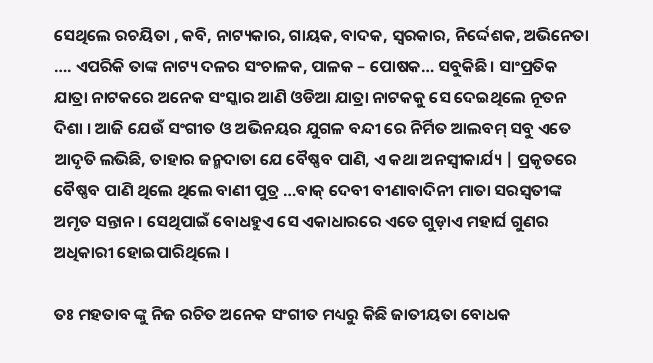ସେଥିଲେ ରଚୟିତା , କବି, ନାଟ୍ୟକାର, ଗାୟକ, ବାଦକ, ସ୍ୱରକାର, ନିର୍ଦ୍ଦେଶକ, ଅଭିନେତା …. ଏପରିକି ତାଙ୍କ ନାଟ୍ୟ ଦଳର ସଂଚାଳକ, ପାଳକ – ପୋଷକ… ସବୁକିଛି । ସାଂପ୍ରତିକ ଯାତ୍ରା ନାଟକରେ ଅନେକ ସଂସ୍କାର ଆଣି ଓଡିଆ ଯାତ୍ରା ନାଟକକୁ ସେ ଦେଇଥିଲେ ନୂତନ ଦିଶା । ଆଜି ଯେଉଁ ସଂଗୀତ ଓ ଅଭିନୟର ଯୁଗଳ ବନ୍ଦୀ ରେ ନିର୍ମିତ ଆଲବମ୍ ସବୁ ଏତେ ଆଦୃତି ଲଭିଛି, ତାହାର ଜନ୍ମଦାତା ଯେ ବୈଷ୍ଣବ ପାଣି, ଏ କଥା ଅନସ୍ବୀକାର୍ଯ୍ୟ | ପ୍ରକୃତରେ ବୈଷ୍ଣବ ପାଣି ଥିଲେ ଥିଲେ ବାଣୀ ପୁତ୍ର …ବାକ୍ ଦେବୀ ବୀଣାବାଦିନୀ ମାତା ସରସ୍ଵତୀଙ୍କ ଅମୃତ ସନ୍ତାନ । ସେଥିପାଇଁ ବୋଧହୁଏ ସେ ଏକାଧାରରେ ଏତେ ଗୁଡ଼ାଏ ମହାର୍ଘ ଗୁଣର ଅଧିକାରୀ ହୋଇପାରିଥିଲେ ।

ତଃ ମହତାବ ଙ୍କୁ ନିଜ ରଚିତ ଅନେକ ସଂଗୀତ ମଧ୍ୟରୁ କିଛି ଜାତୀୟତା ବୋଧକ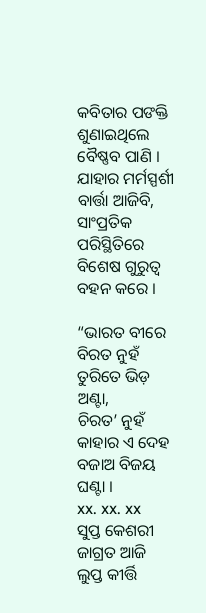କବିତାର ପଙକ୍ତି ଶୁଣାଇଥିଲେ ବୈଷ୍ଣବ ପାଣି । ଯାହାର ମର୍ମସ୍ପର୍ଶୀ ବାର୍ତ୍ତା ଆଜିବି, ସାଂପ୍ରତିକ ପରିସ୍ଥିତିରେ ବିଶେଷ ଗୁରୁତ୍ଵ ବହନ କରେ ।

“ଭାରତ ବୀରେ ବିରତ ନୁହଁ
ତୁରିତେ ଭିଡ଼ ଅଣ୍ଟା,
ଚିରତ’ ନୁହଁ କାହାର ଏ ଦେହ
ବଜାଅ ବିଜୟ ଘଣ୍ଟା ।
xx. xx. xx
ସୁପ୍ତ କେଶରୀ ଜାଗ୍ରତ ଆଜି
ଲୁପ୍ତ କୀର୍ତ୍ତି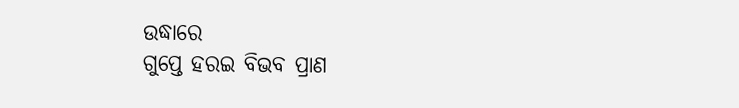ଉଦ୍ଧାରେ
ଗୁପ୍ତେ ହରଇ ବିଭବ ପ୍ରାଣ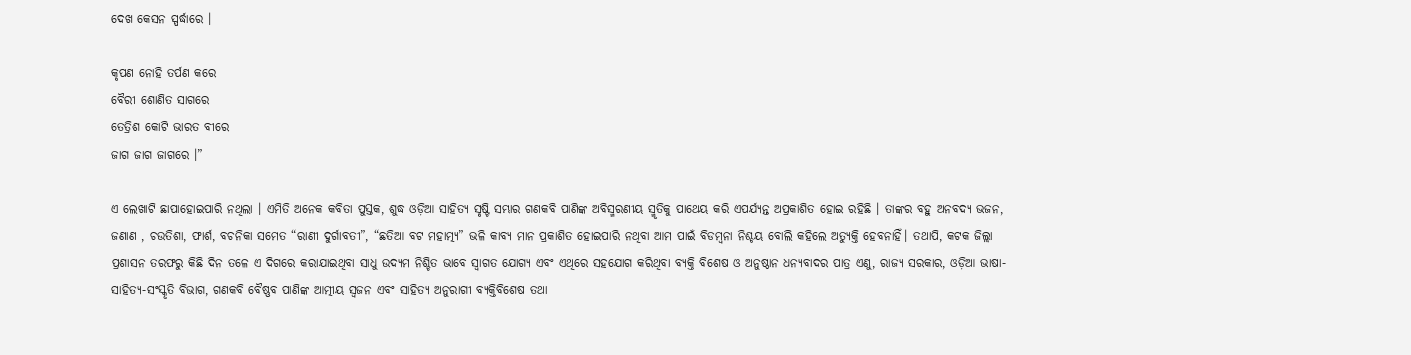ଦେଖ କେସନ ସ୍ପର୍ଦ୍ଧାରେ ।

କୃପଣ ନୋହି ତର୍ପଣ କରେ
ବୈରୀ ଶୋଣିତ ସାଗରେ
ତେତ୍ରିଶ କୋଟି ଭାରତ ବୀରେ
ଜାଗ ଜାଗ ଜାଗରେ ।”

ଏ ଲେଖାଟି ଛାପାହୋଇପାରି ନଥିଲା । ଏମିତି ଅନେକ କବିତା ପୁସ୍ତକ, ଶୁଦ୍ଧ ଓଡ଼ିଆ ସାହିତ୍ୟ ସୃଷ୍ଟି ସମ୍ଭାର ଗଣକବି ପାଣିଙ୍କ ଅବିସ୍ମରଣୀୟ ସ୍ମୃତିକୁ ପାଥେୟ କରି ଏପର୍ଯ୍ୟନ୍ତ ଅପ୍ରକାଶିତ ହୋଇ ରହିଛି । ତାଙ୍କର ବହୁ ଅନବଦ୍ୟ ଭଜନ, ଜଣାଣ , ଚଉତିଶା, ଫାର୍ଶ, ବଚନିକା ସମେତ “ରାଣୀ ଦୁର୍ଗାବତୀ”, “ଛତିଆ ବଟ ମହାତ୍ମ୍ୟ” ଭଳି କାବ୍ୟ ମାନ ପ୍ରକାଶିତ ହୋଇପାରି ନଥିବା ଆମ ପାଇଁ ବିଡମ୍ବନା ନିଶ୍ଚୟ ବୋଲି କହିଲେ ଅତ୍ୟୁକ୍ତି ହେବନାହିଁ। ତଥାପି, କଟକ ଜିଲ୍ଲା ପ୍ରଶାସନ ତରଫରୁ କିଛି ଦିନ ତଳେ ଏ ଦିଗରେ କରାଯାଇଥିବା ସାଧୁ ଉଦ୍ୟମ ନିଶ୍ଚିତ ଭାବେ ସ୍ବାଗତ ଯୋଗ୍ୟ ଏବଂ ଏଥିରେ ସହଯୋଗ କରିଥିବା ବ୍ୟକ୍ତି ବିଶେଷ ଓ ଅନୁଷ୍ଠାନ ଧନ୍ୟବାଦର ପାତ୍ର ଏଣୁ, ରାଜ୍ୟ ସରକାର, ଓଡ଼ିଆ ଭାଷା-ସାହିତ୍ୟ-ସଂସ୍କୃତି ବିଭାଗ, ଗଣକବି ବୈଷ୍ଣବ ପାଣିଙ୍କ ଆତ୍ମୀୟ ସ୍ୱଜନ ଏବଂ ସାହିତ୍ୟ ଅନୁରାଗୀ ବ୍ୟକ୍ତିବିଶେଷ ତଥା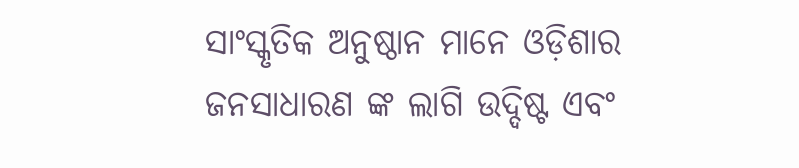ସାଂସ୍କୃତିକ ଅନୁଷ୍ଠାନ ମାନେ ଓଡ଼ିଶାର ଜନସାଧାରଣ ଙ୍କ ଲାଗି ଉଦ୍ଦିଷ୍ଟ ଏବଂ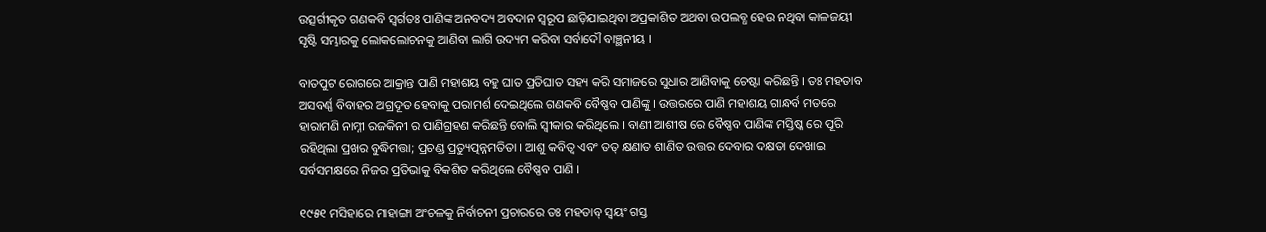ଉତ୍ସର୍ଗୀକୃତ ଗଣକବି ସ୍ୱର୍ଗତଃ ପାଣିଙ୍କ ଅନବଦ୍ୟ ଅବଦାନ ସ୍ୱରୂପ ଛାଡ଼ିଯାଇଥିବା ଅପ୍ରକାଶିତ ଅଥବା ଉପଲବ୍ଧ ହେଉ ନଥିବା କାଳଜୟୀ ସୃଷ୍ଟି ସମ୍ଭାରକୁ ଲୋକଲୋଚନକୁ ଆଣିବା ଲାଗି ଉଦ୍ୟମ କରିବା ସର୍ବାଦୌ ବାଞ୍ଛନୀୟ ।

ବାତପୁଟ ରୋଗରେ ଆକ୍ରାନ୍ତ ପାଣି ମହାଶୟ ବହୁ ଘାତ ପ୍ରତିଘାତ ସହ୍ୟ କରି ସମାଜରେ ସୁଧାର ଆଣିବାକୁ ଚେଷ୍ଟା କରିଛନ୍ତି । ତଃ ମହତାବ ଅସବର୍ଣ୍ଣ ବିବାହର ଅଗ୍ରଦୂତ ହେବାକୁ ପରାମର୍ଶ ଦେଇଥିଲେ ଗଣକବି ବୈଷ୍ଣବ ପାଣିଙ୍କୁ । ଉତ୍ତରରେ ପାଣି ମହାଶୟ ଗାନ୍ଧର୍ବ ମତରେ ହାରାମଣି ନାମ୍ନୀ ରଜକିନୀ ର ପାଣିଗ୍ରହଣ କରିଛନ୍ତି ବୋଲି ସ୍ଵୀକାର କରିଥିଲେ । ବାଣୀ ଆଶୀଷ ରେ ବୈଷ୍ଣବ ପାଣିଙ୍କ ମସ୍ତିଷ୍କ ରେ ପୂରି ରହିଥିଲା ପ୍ରଖର ବୁଦ୍ଧିମତ୍ତା; ପ୍ରଚଣ୍ଡ ପ୍ରତ୍ୟୁତ୍ପନ୍ନମତିତା । ଆଶୁ କବିତ୍ଵ ଏବଂ ତତ୍ କ୍ଷଣାତ ଶାଣିତ ଉତ୍ତର ଦେବାର ଦକ୍ଷତା ଦେଖାଇ ସର୍ବସମକ୍ଷରେ ନିଜର ପ୍ରତିଭାକୁ ବିକଶିତ କରିଥିଲେ ବୈଷ୍ଣବ ପାଣି ।

୧୯୫୧ ମସିହାରେ ମାହାଙ୍ଗା ଅଂଚଳକୁ ନିର୍ବାଚନୀ ପ୍ରଚାରରେ ତଃ ମହତାବ୍ ସ୍ୱୟଂ ଗସ୍ତ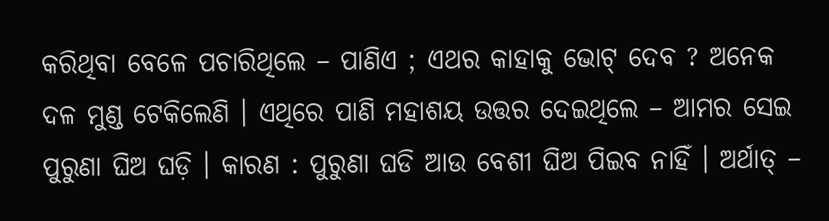କରିଥିବା ବେଳେ ପଚାରିଥିଲେ – ପାଣିଏ ; ଏଥର କାହାକୁ ଭୋଟ୍ ଦେବ ? ଅନେକ ଦଳ ମୁଣ୍ଡ ଟେକିଲେଣି । ଏଥିରେ ପାଣି ମହାଶୟ ଉତ୍ତର ଦେଇଥିଲେ – ଆମର ସେଇ ପୁରୁଣା ଘିଅ ଘଡ଼ି । କାରଣ : ପୁରୁଣା ଘଡି ଆଉ ବେଶୀ ଘିଅ ପିଇବ ନାହିଁ । ଅର୍ଥାତ୍ –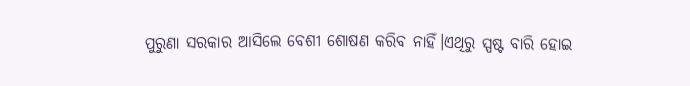ପୁରୁଣା ସରକାର ଆସିଲେ ବେଶୀ ଶୋଷଣ କରିବ ନାହିଁ।ଏଥିରୁ ସ୍ପଷ୍ଟ ବାରି ହୋଇ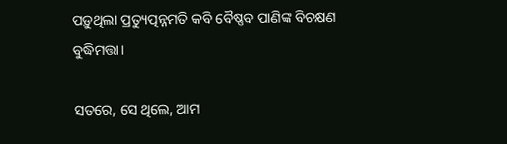ପଡ଼ୁଥିଲା ପ୍ରତ୍ୟୁତ୍ପନ୍ନମତି କବି ବୈଷ୍ଣବ ପାଣିଙ୍କ ବିଚକ୍ଷଣ ବୁଦ୍ଧିମତ୍ତା।

ସତରେ, ସେ ଥିଲେ, ଆମ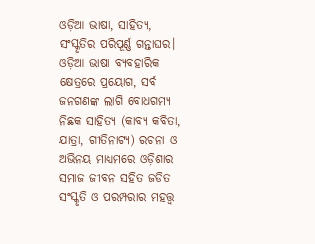ଓଡ଼ିଆ ଭାଷା, ସାହିତ୍ୟ, ସଂସ୍କୃତିର ପରିପୂର୍ଣ୍ଣ ଗନ୍ତାଘର। ଓଡ଼ିଆ ଭାଷା ବ୍ୟବହାରିକ କ୍ଷେତ୍ରରେ ପ୍ରୟୋଗ, ସର୍ବ ଜନଗଣଙ୍କ ଲାଗି ବୋଧଗମ୍ୟ ନିଛକ ସାହିତ୍ୟ (କାବ୍ୟ କବିତା, ଯାତ୍ରା, ଗୀତିନାଟ୍ୟ) ରଚନା ଓ ଅଭିନୟ ମାଧ୍ୟମରେ ଓଡ଼ିଶାର ସମାଜ ଜୀବନ ସହିତ ଜଡିତ ସଂସ୍କୃତି ଓ ପରମ୍ପରାର ମହତ୍ତ୍ଵ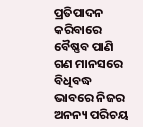ପ୍ରତିପାଦନ କରିବାରେ ବୈଷ୍ଣବ ପାଣି ଗଣ ମାନସରେ ବିଧିବଦ୍ଧ ଭାବରେ ନିଜର ଅନନ୍ୟ ପରିଚୟ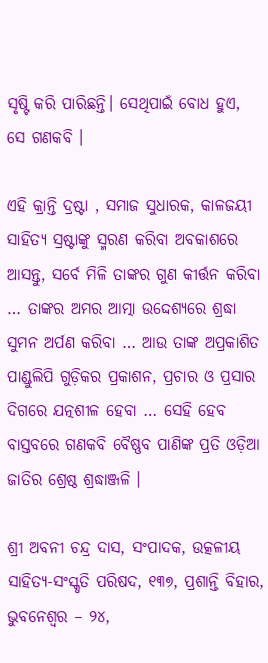ସୃଷ୍ଟି କରି ପାରିଛନ୍ତି। ସେଥିପାଇଁ ବୋଧ ହୁଏ, ସେ ଗଣକବି ।

ଏହି କ୍ରାନ୍ତି ଦ୍ରଷ୍ଟା , ସମାଜ ସୁଧାରକ, କାଳଜୟୀ ସାହିତ୍ୟ ସ୍ରଷ୍ଟାଙ୍କୁ ସ୍ମରଣ କରିବା ଅବକାଶରେ ଆସନ୍ତୁ, ସର୍ବେ ମିଳି ତାଙ୍କର ଗୁଣ କୀର୍ତ୍ତନ କରିବା … ତାଙ୍କର ଅମର ଆତ୍ମା ଉଦ୍ଦେଶ୍ୟରେ ଶ୍ରଦ୍ଧା ସୁମନ ଅର୍ପଣ କରିବା … ଆଉ ତାଙ୍କ ଅପ୍ରକାଶିତ ପାଣ୍ଡୁଲିପି ଗୁଡ଼ିକର ପ୍ରକାଶନ, ପ୍ରଚାର ଓ ପ୍ରସାର ଦିଗରେ ଯତ୍ନଶୀଳ ହେବା … ସେହି ହେବ ବାସ୍ତବରେ ଗଣକବି ବୈଷ୍ଣବ ପାଣିଙ୍କ ପ୍ରତି ଓଡ଼ିଆ ଜାତିର ଶ୍ରେଷ୍ଠ ଶ୍ରଦ୍ଧାଞ୍ଜଳି ।

ଶ୍ରୀ ଅବନୀ ଚନ୍ଦ୍ର ଦାସ, ସଂପାଦକ, ଉତ୍କଳୀୟ ସାହିତ୍ୟ-ସଂସ୍କୃତି ପରିଷଦ, ୧୩୭, ପ୍ରଶାନ୍ତି ବିହାର, ଭୁବନେଶ୍ଵର – ୨୪,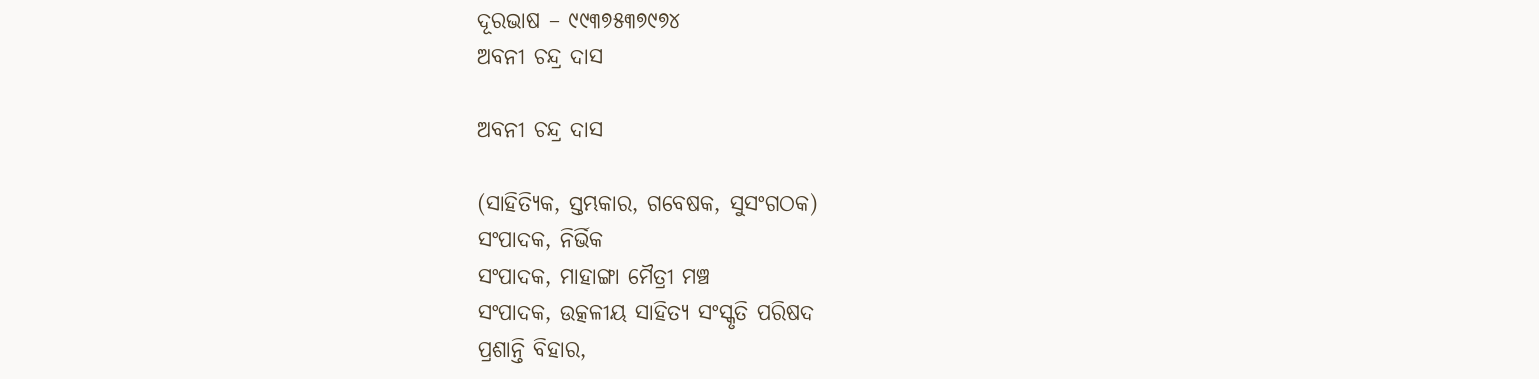ଦୂରଭାଷ – ୯୯୩୭୫୩୭୯୭୪
ଅବନୀ ଚନ୍ଦ୍ର ଦାସ

ଅବନୀ ଚନ୍ଦ୍ର ଦାସ

(ସାହିତ୍ୟିକ, ସ୍ତମ୍ଭକାର, ଗବେଷକ, ସୁସଂଗଠକ)
ସଂପାଦକ, ନିର୍ଭିକ
ସଂପାଦକ, ମାହାଙ୍ଗା ମୈତ୍ରୀ ମଞ୍ଚ
ସଂପାଦକ, ଉତ୍କଳୀୟ ସାହିତ୍ୟ ସଂସ୍କୃତି ପରିଷଦ
ପ୍ରଶାନ୍ତି ବିହାର,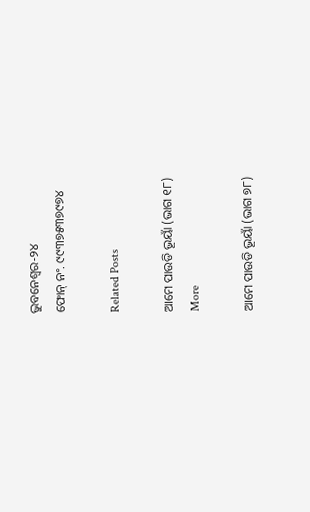ଭୁବନେଶ୍ବର-୨୪
ଫୋନ୍ ନଂ. ୯୯୩୭୫୩୭୯୭୪

Related Posts

ଆମେ ପାଉଡି ଭୂୟାଁ (ଭାଗ ୧୮)
More

ଆମେ ପାଉଡି ଭୂୟାଁ (ଭାଗ ୭୮)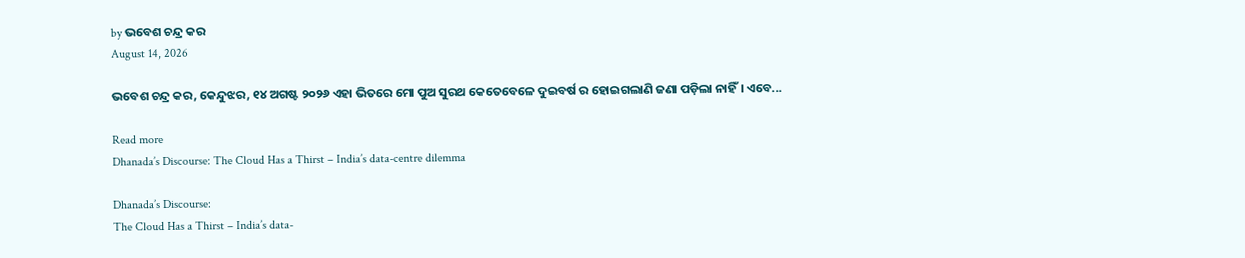by ଭବେଶ ଚନ୍ଦ୍ର କର
August 14, 2026

ଭବେଶ ଚନ୍ଦ୍ର କର, କେନ୍ଦୁଝର, ୧୪ ଅଗଷ୍ଟ ୨୦୨୬ ଏହା ଭିତରେ ମୋ ପୁଅ ସୁରଥ କେତେବେଳେ ଦୁଇବର୍ଷ ର ହୋଇଗଲାଣି ଜଣା ପଡ଼ିଲା ନାହିଁ। ଏବେ...

Read more
Dhanada’s Discourse: The Cloud Has a Thirst – India’s data-centre dilemma

Dhanada’s Discourse:
The Cloud Has a Thirst – India’s data-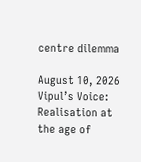centre dilemma

August 10, 2026
Vipul’s Voice: Realisation at the age of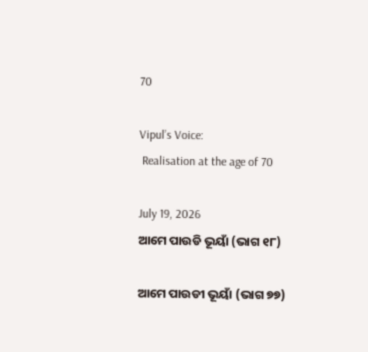70

Vipul’s Voice:
 Realisation at the age of 70

July 19, 2026
ଆମେ ପାଉଡି ଭୂୟାଁ (ଭାଗ ୧୮)

ଆମେ ପାଉଡୀ ଭୂୟାଁ (ଭାଗ ୭୭)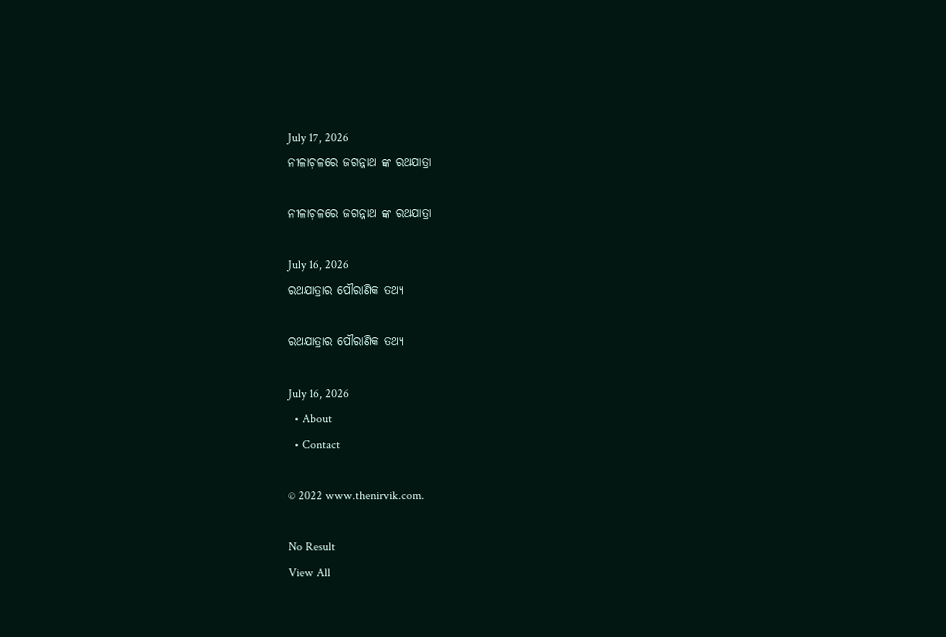July 17, 2026
ନୀଳାଚ଼ଳରେ ଜଗନ୍ନାଥ ଙ୍କ ରଥଯାତ୍ରା

ନୀଳାଚ଼ଳରେ ଜଗନ୍ନାଥ ଙ୍କ ରଥଯାତ୍ରା

July 16, 2026
ରଥଯାତ୍ରାର ପୌରାଣିକ ତଥ୍ୟ

ରଥଯାତ୍ରାର ପୌରାଣିକ ତଥ୍ୟ

July 16, 2026
  • About
  • Contact

© 2022 www.thenirvik.com.

No Result
View All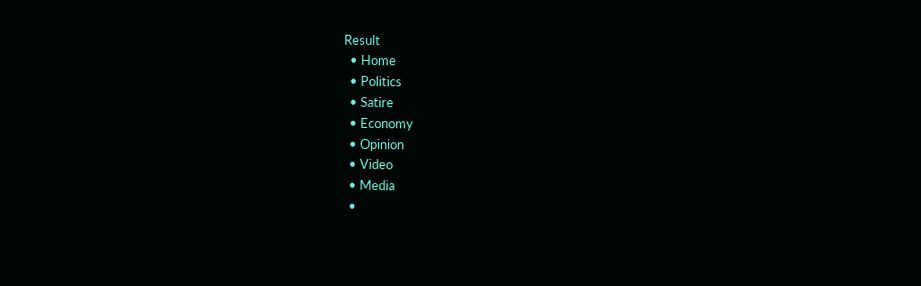Result
  • Home
  • Politics
  • Satire
  • Economy
  • Opinion
  • Video
  • Media
  •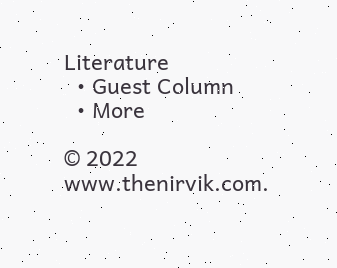Literature
  • Guest Column
  • More

© 2022 www.thenirvik.com.